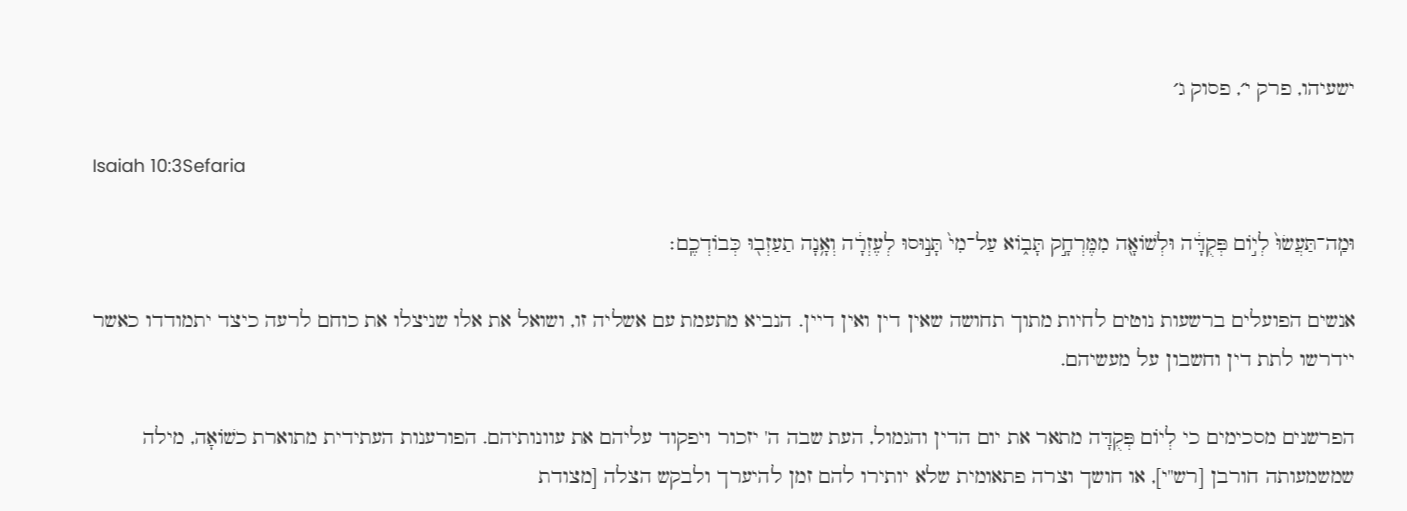ישעיהו, פרק י׳, פסוק ג׳

Isaiah 10:3Sefaria

וּמַֽה־תַּעֲשׂוּ֙ לְי֣וֹם פְּקֻדָּ֔ה וּלְשׁוֹאָ֖ה מִמֶּרְחָ֣ק תָּב֑וֹא עַל־מִי֙ תָּנ֣וּסוּ לְעֶזְרָ֔ה וְאָ֥נָה תַעַזְב֖וּ כְּבוֹדְכֶֽם׃

אנשים הפועלים ברשעות נוטים לחיות מתוך תחושה שאין דין ואין דיין. הנביא מתעמת עם אשליה זו, ושואל את אלו שניצלו את כוחם לרעה כיצד יתמודדו כאשר יידרשו לתת דין וחשבון על מעשיהם.

הפרשנים מסכימים כי לְיוֹם פְּקֻדָּה מתאר את יום הדין והגמול, העת שבה ה' יזכור ויפקוד עליהם את עוונותיהם. הפורענות העתידית מתוארת כשׁוֹאָה, מילה שמשמעותה חורבן [רש"י], או חושך וצרה פתאומית שלא יותירו להם זמן להיערך ולבקש הצלה [מצודת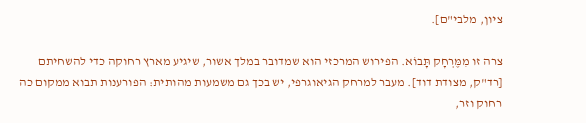ציון, מלבי"ם].

צרה זו מִמֶּרְחָק תָּבוֹא. הפירוש המרכזי הוא שמדובר במלך אשור, שיגיע מארץ רחוקה כדי להשחיתם [רד"ק, מצודת דוד]. מעבר למרחק הגיאוגרפי, יש בכך גם משמעות מהותית: הפורענות תבוא ממקום כה רחוק וזר,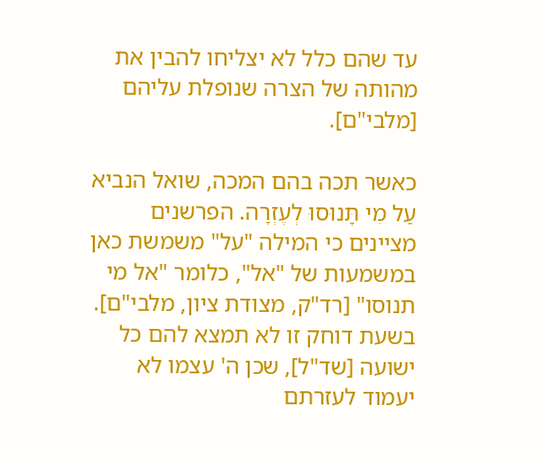עד שהם כלל לא יצליחו להבין את מהותה של הצרה שנופלת עליהם [מלבי"ם].

כאשר תכה בהם המכה, שואל הנביא עַל מִי תָּנוּסוּ לְעֶזְרָה. הפרשנים מציינים כי המילה "על" משמשת כאן במשמעות של "אל", כלומר "אל מי תנוסו" [רד"ק, מצודת ציון, מלבי"ם]. בשעת דוחק זו לא תמצא להם כל ישועה [שד"ל], שכן ה' עצמו לא יעמוד לעזרתם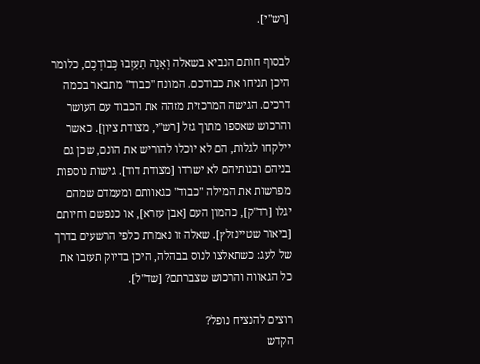[רש"י].

לבסוף חותם הנביא בשאלה וְאָנָה תַעַזְבוּ כְּבוֹדְכֶם, כלומר היכן תניחו את כבודכם. המונח "כבוד" מתבאר בכמה דרכים. הגישה המרכזית מזהה את הכבוד עם העושר והרכוש שאספו מתוך גזל [רש"י, מצודת ציון]. כאשר יילקחו לגלות, הם לא יוכלו להוריש את הונם, שכן גם בניהם ובנותיהם לא ישרדו [מצודת דוד]. גישות נוספות מפרשות את המילה "כבוד" כגאוותם ומעמדם שמהם יגלו [רד"ק], כהמון העם [אבן עזרא], או כנפשם וחיותם [ביאור שטיינזלץ]. שאלה זו נאמרת כלפי הרשעים בדרך של לעג: כשתאלצו לנוס בבהלה, היכן בדיוק תעזבו את כל הגאווה והרכוש שצברתם? [שד"ל].

רוצים להנציח נופל?
הקדש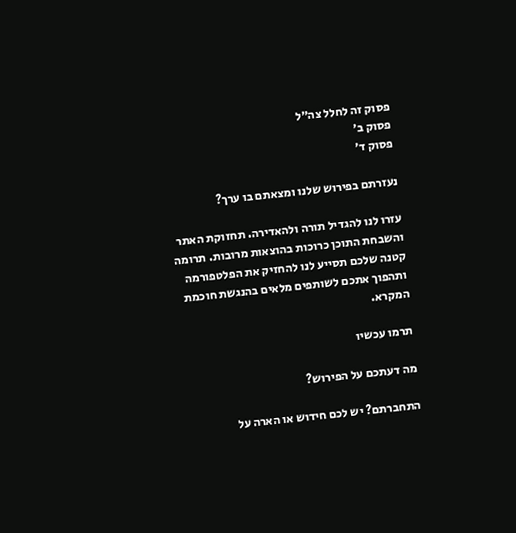פסוק זה לחלל צה״ל
פסוק ב׳
פסוק ד׳

נעזרתם בפירוש שלנו ומצאתם בו ערך?

עזרו לנו להגדיל תורה ולהאדירה. תחזוקת האתר והשבחת התוכן כרוכות בהוצאות מרובות. תרומה קטנה שלכם תסייע לנו להחזיק את הפלטפורמה ותהפוך אתכם לשותפים מלאים בהנגשת חוכמת המקרא.

תרמו עכשיו

מה דעתכם על הפירוש?

התחברתם? יש לכם חידוש או הארה על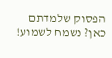הפסוק שלמדתם כאן? נשמח לשמוע!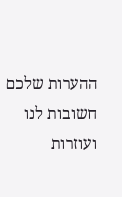ההערות שלכם חשובות לנו ועוזרות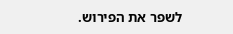לשפר את הפירוש.